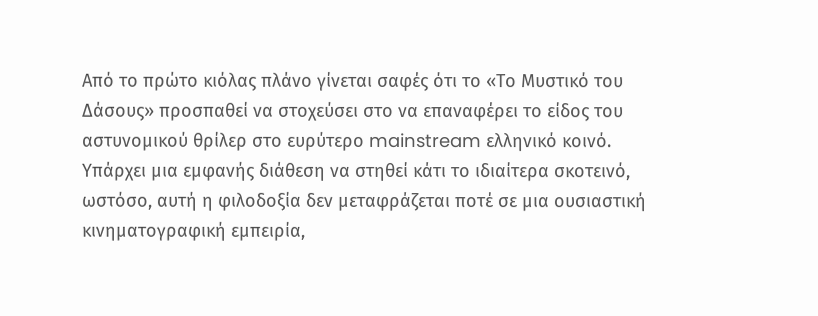Από το πρώτο κιόλας πλάνο γίνεται σαφές ότι το «Το Μυστικό του Δάσους» προσπαθεί να στοχεύσει στο να επαναφέρει το είδος του αστυνομικού θρίλερ στο ευρύτερο mainstream ελληνικό κοινό. Υπάρχει μια εμφανής διάθεση να στηθεί κάτι το ιδιαίτερα σκοτεινό, ωστόσο, αυτή η φιλοδοξία δεν μεταφράζεται ποτέ σε μια ουσιαστική κινηματογραφική εμπειρία,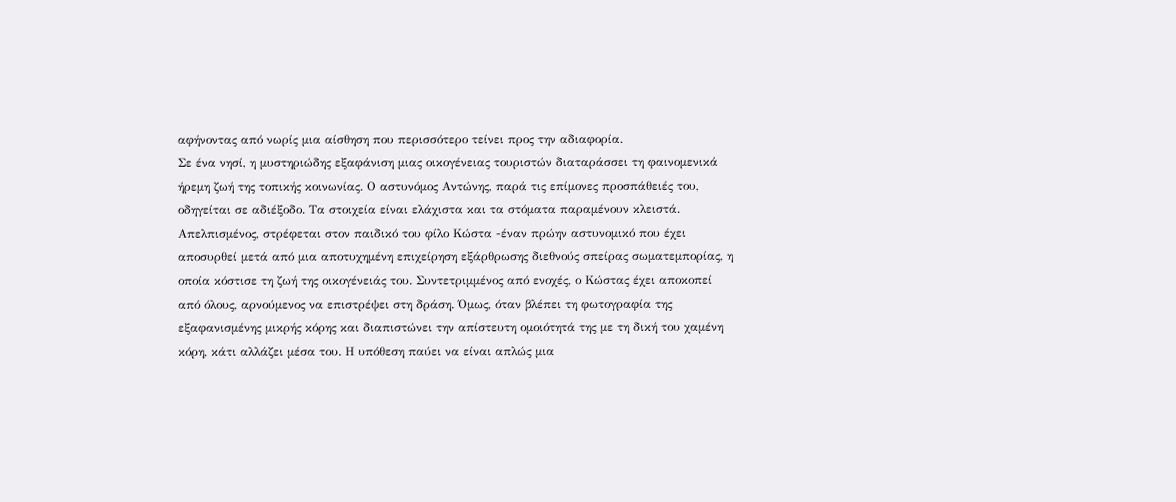αφήνοντας από νωρίς μια αίσθηση που περισσότερο τείνει προς την αδιαφορία.
Σε ένα νησί, η μυστηριώδης εξαφάνιση μιας οικογένειας τουριστών διαταράσσει τη φαινομενικά ήρεμη ζωή της τοπικής κοινωνίας. Ο αστυνόμος Αντώνης, παρά τις επίμονες προσπάθειές του, οδηγείται σε αδιέξοδο. Τα στοιχεία είναι ελάχιστα και τα στόματα παραμένουν κλειστά. Απελπισμένος, στρέφεται στον παιδικό του φίλο Κώστα -έναν πρώην αστυνομικό που έχει αποσυρθεί μετά από μια αποτυχημένη επιχείρηση εξάρθρωσης διεθνούς σπείρας σωματεμπορίας, η οποία κόστισε τη ζωή της οικογένειάς του. Συντετριμμένος από ενοχές, ο Κώστας έχει αποκοπεί από όλους, αρνούμενος να επιστρέψει στη δράση. Όμως, όταν βλέπει τη φωτογραφία της εξαφανισμένης μικρής κόρης και διαπιστώνει την απίστευτη ομοιότητά της με τη δική του χαμένη κόρη, κάτι αλλάζει μέσα του. Η υπόθεση παύει να είναι απλώς μια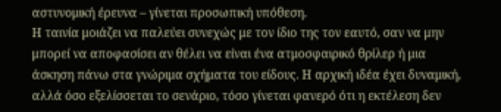αστυνομική έρευνα – γίνεται προσωπική υπόθεση.
Η ταινία μοιάζει να παλεύει συνεχώς με τον ίδιο της τον εαυτό, σαν να μην μπορεί να αποφασίσει αν θέλει να είναι ένα ατμοσφαιρικό θρίλερ ή μια άσκηση πάνω στα γνώριμα σχήματα του είδους. Η αρχική ιδέα έχει δυναμική, αλλά όσο εξελίσσεται το σενάριο, τόσο γίνεται φανερό ότι η εκτέλεση δεν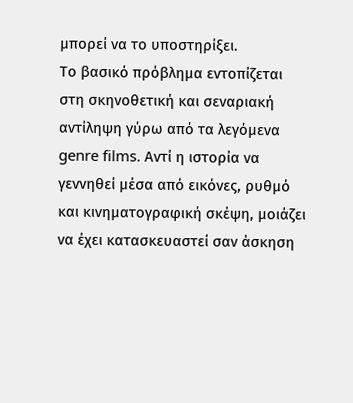μπορεί να το υποστηρίξει.
Το βασικό πρόβλημα εντοπίζεται στη σκηνοθετική και σεναριακή αντίληψη γύρω από τα λεγόμενα genre films. Αντί η ιστορία να γεννηθεί μέσα από εικόνες, ρυθμό και κινηματογραφική σκέψη, μοιάζει να έχει κατασκευαστεί σαν άσκηση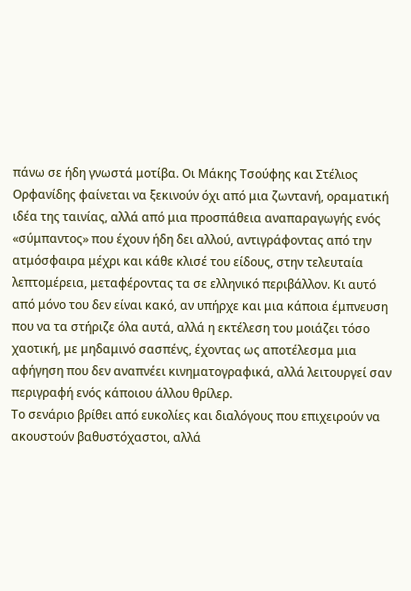πάνω σε ήδη γνωστά μοτίβα. Οι Μάκης Τσούφης και Στέλιος Ορφανίδης φαίνεται να ξεκινούν όχι από μια ζωντανή, οραματική ιδέα της ταινίας, αλλά από μια προσπάθεια αναπαραγωγής ενός «σύμπαντος» που έχουν ήδη δει αλλού, αντιγράφοντας από την ατμόσφαιρα μέχρι και κάθε κλισέ του είδους, στην τελευταία λεπτομέρεια, μεταφέροντας τα σε ελληνικό περιβάλλον. Κι αυτό από μόνο του δεν είναι κακό, αν υπήρχε και μια κάποια έμπνευση που να τα στήριζε όλα αυτά, αλλά η εκτέλεση του μοιάζει τόσο χαοτική, με μηδαμινό σασπένς, έχοντας ως αποτέλεσμα μια αφήγηση που δεν αναπνέει κινηματογραφικά, αλλά λειτουργεί σαν περιγραφή ενός κάποιου άλλου θρίλερ.
Το σενάριο βρίθει από ευκολίες και διαλόγους που επιχειρούν να ακουστούν βαθυστόχαστοι, αλλά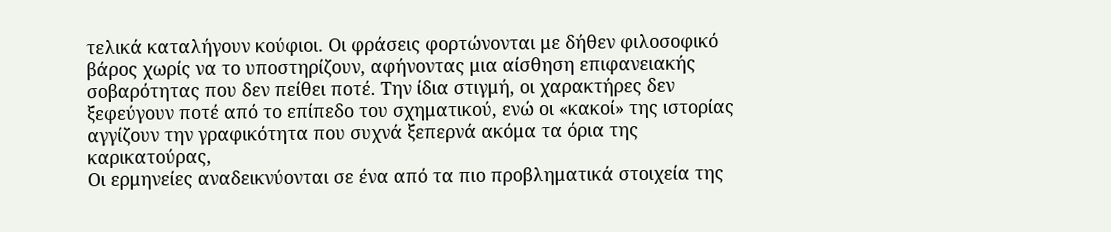τελικά καταλήγουν κούφιοι. Οι φράσεις φορτώνονται με δήθεν φιλοσοφικό βάρος χωρίς να το υποστηρίζουν, αφήνοντας μια αίσθηση επιφανειακής σοβαρότητας που δεν πείθει ποτέ. Την ίδια στιγμή, οι χαρακτήρες δεν ξεφεύγουν ποτέ από το επίπεδο του σχηματικού, ενώ οι «κακοί» της ιστορίας αγγίζουν την γραφικότητα που συχνά ξεπερνά ακόμα τα όρια της καρικατούρας,
Οι ερμηνείες αναδεικνύονται σε ένα από τα πιο προβληματικά στοιχεία της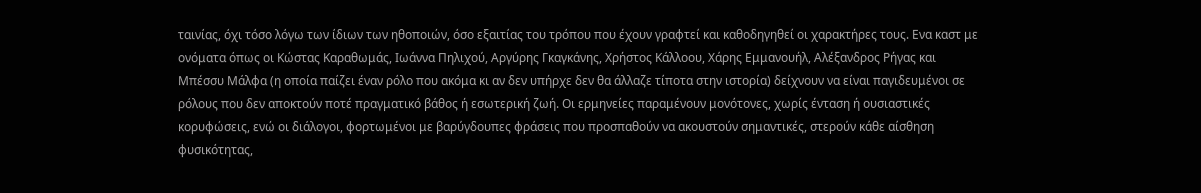ταινίας, όχι τόσο λόγω των ίδιων των ηθοποιών, όσο εξαιτίας του τρόπου που έχουν γραφτεί και καθοδηγηθεί οι χαρακτήρες τους. Ενα καστ με ονόματα όπως οι Κώστας Καραθωμάς, Ιωάννα Πηλιχού, Αργύρης Γκαγκάνης, Χρήστος Κάλλοου, Χάρης Εμμανουήλ, Αλέξανδρος Ρήγας και Μπέσσυ Μάλφα (η οποία παίζει έναν ρόλο που ακόμα κι αν δεν υπήρχε δεν θα άλλαζε τίποτα στην ιστορία) δείχνουν να είναι παγιδευμένοι σε ρόλους που δεν αποκτούν ποτέ πραγματικό βάθος ή εσωτερική ζωή. Οι ερμηνείες παραμένουν μονότονες, χωρίς ένταση ή ουσιαστικές κορυφώσεις, ενώ οι διάλογοι, φορτωμένοι με βαρύγδουπες φράσεις που προσπαθούν να ακουστούν σημαντικές, στερούν κάθε αίσθηση φυσικότητας,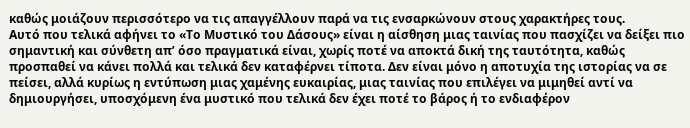καθώς μοιάζουν περισσότερο να τις απαγγέλλουν παρά να τις ενσαρκώνουν στους χαρακτήρες τους.
Αυτό που τελικά αφήνει το «Το Μυστικό του Δάσους» είναι η αίσθηση μιας ταινίας που πασχίζει να δείξει πιο σημαντική και σύνθετη απ’ όσο πραγματικά είναι, χωρίς ποτέ να αποκτά δική της ταυτότητα, καθώς προσπαθεί να κάνει πολλά και τελικά δεν καταφέρνει τίποτα. Δεν είναι μόνο η αποτυχία της ιστορίας να σε πείσει, αλλά κυρίως η εντύπωση μιας χαμένης ευκαιρίας, μιας ταινίας που επιλέγει να μιμηθεί αντί να δημιουργήσει, υποσχόμενη ένα μυστικό που τελικά δεν έχει ποτέ το βάρος ή το ενδιαφέρον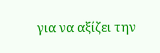για να αξίζει την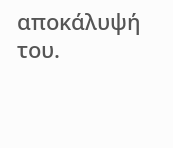αποκάλυψή του.